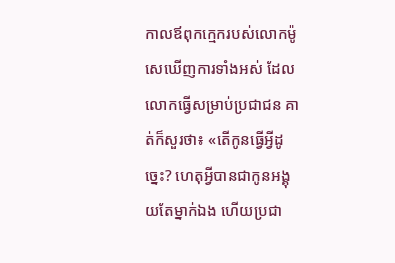កាលឪពុកក្មេករបស់លោកម៉ូសេឃើញការទាំងអស់ ដែលលោកធ្វើសម្រាប់ប្រជាជន គាត់ក៏សួរថា៖ «តើកូនធ្វើអ្វីដូច្នេះ? ហេតុអ្វីបានជាកូនអង្គុយតែម្នាក់ឯង ហើយប្រជា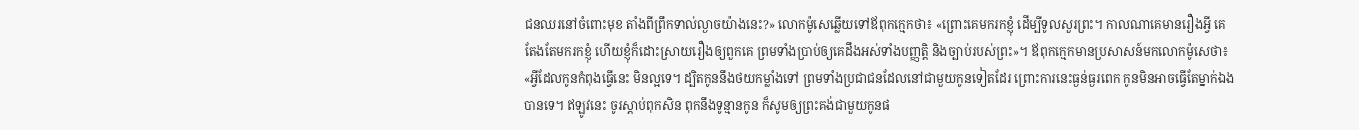ជនឈរនៅចំពោះមុខ តាំងពីព្រឹកទាល់ល្ងាចយ៉ាងនេះ?» លោកម៉ូសេឆ្លើយទៅឪពុកក្មេកថា៖ «ព្រោះគេមករកខ្ញុំ ដើម្បីទូលសួរព្រះ។ កាលណាគេមានរឿងអ្វី គេតែងតែមករកខ្ញុំ ហើយខ្ញុំក៏ដោះស្រាយរឿងឲ្យពួកគេ ព្រមទាំងប្រាប់ឲ្យគេដឹងអស់ទាំងបញ្ញត្តិ និងច្បាប់របស់ព្រះ»។ ឪពុកក្មេកមានប្រសាសន៍មកលោកម៉ូសេថា៖ «អ្វីដែលកូនកំពុងធ្វើនេះ មិនល្អទេ។ ដ្បិតកូននឹងថយកម្លាំងទៅ ព្រមទាំងប្រជាជនដែលនៅជាមួយកូនទៀតដែរ ព្រោះការនេះធ្ងន់ធ្ងរពេក កូនមិនអាចធ្វើតែម្នាក់ឯងបានទេ។ ឥឡូវនេះ ចូរស្តាប់ពុកសិន ពុកនឹងទូន្មានកូន ក៏សូមឲ្យព្រះគង់ជាមួយកូនផ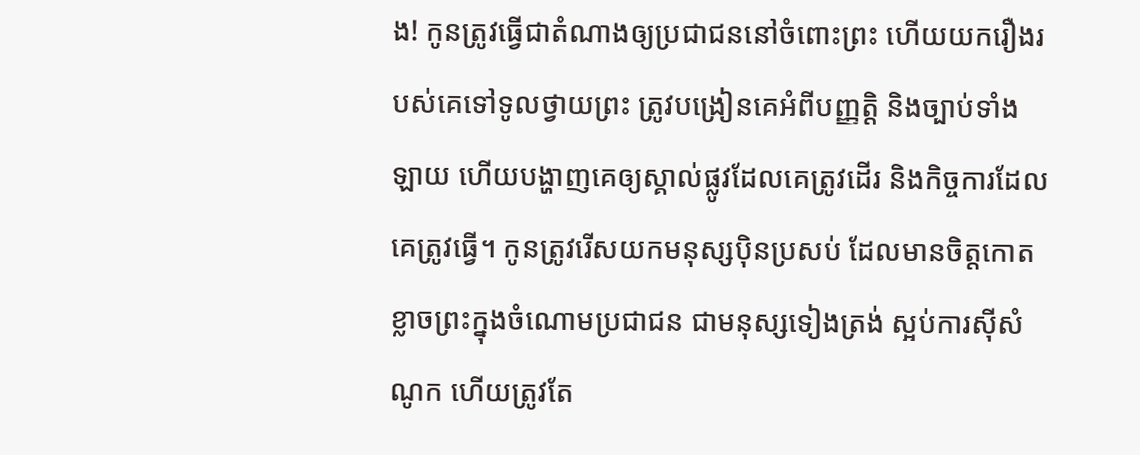ង! កូនត្រូវធ្វើជាតំណាងឲ្យប្រជាជននៅចំពោះព្រះ ហើយយករឿងរបស់គេទៅទូលថ្វាយព្រះ ត្រូវបង្រៀនគេអំពីបញ្ញត្តិ និងច្បាប់ទាំងឡាយ ហើយបង្ហាញគេឲ្យស្គាល់ផ្លូវដែលគេត្រូវដើរ និងកិច្ចការដែលគេត្រូវធ្វើ។ កូនត្រូវរើសយកមនុស្សប៉ិនប្រសប់ ដែលមានចិត្តកោតខ្លាចព្រះក្នុងចំណោមប្រជាជន ជាមនុស្សទៀងត្រង់ ស្អប់ការស៊ីសំណូក ហើយត្រូវតែ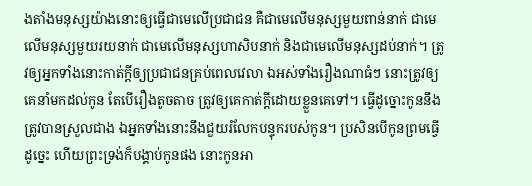ងតាំងមនុស្សយ៉ាងនោះឲ្យធ្វើជាមេលើប្រជាជន គឺជាមេលើមនុស្សមួយពាន់នាក់ ជាមេលើមនុស្សមួយរយនាក់ ជាមេលើមនុស្សហាសិបនាក់ និងជាមេលើមនុស្សដប់នាក់។ ត្រូវឲ្យអ្នកទាំងនោះកាត់ក្ដីឲ្យប្រជាជនគ្រប់ពេលវេលា ឯអស់ទាំងរឿងណាធំៗ នោះត្រូវឲ្យគេនាំមកដល់កូន តែបើរឿងតូចតាច ត្រូវឲ្យគេកាត់ក្ដីដោយខ្លួនគេទៅ។ ធ្វើដូច្នោះកូននឹងត្រូវបានស្រួលជាង ឯអ្នកទាំងនោះនឹងជួយរំលែកបន្ទុករបស់កូន។ ប្រសិនបើកូនព្រមធ្វើដូច្នេះ ហើយព្រះទ្រង់ក៏បង្គាប់កូនផង នោះកូនអា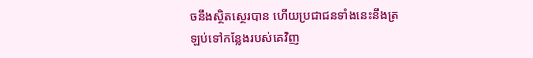ចនឹងស្ថិតស្ថេរបាន ហើយប្រជាជនទាំងនេះនឹងត្រឡប់ទៅកន្លែងរបស់គេវិញ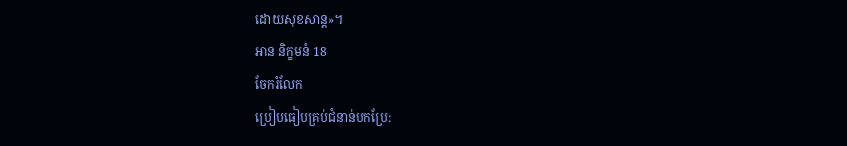ដោយសុខសាន្ត»។
អាន និក្ខមនំ 18
ចែករំលែក
ប្រៀបធៀបគ្រប់ជំនាន់បកប្រែ: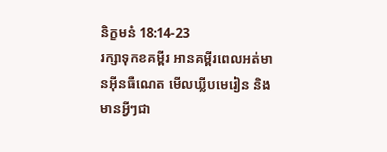និក្ខមនំ 18:14-23
រក្សាទុកខគម្ពីរ អានគម្ពីរពេលអត់មានអ៊ីនធឺណេត មើលឃ្លីបមេរៀន និងមានអ្វីៗជា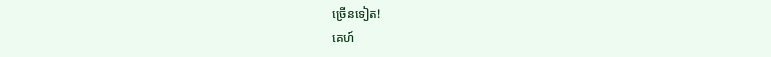ច្រើនទៀត!
គេហ៍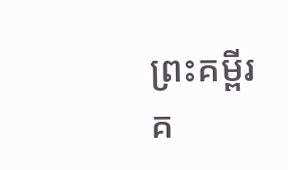ព្រះគម្ពីរ
គ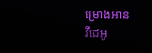ម្រោងអាន
វីដេអូ